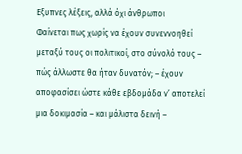Εξυπνες λέξεις, αλλά όχι άνθρωποι
Φαίνεται πως χωρίς να έχουν συνεννοηθεί μεταξύ τους οι πολιτικοί, στο σύνολό τους – πώς άλλωστε θα ήταν δυνατόν; – έχουν αποφασίσει ώστε κάθε εβδομάδα ν’ αποτελεί μια δοκιμασία – και μάλιστα δεινή –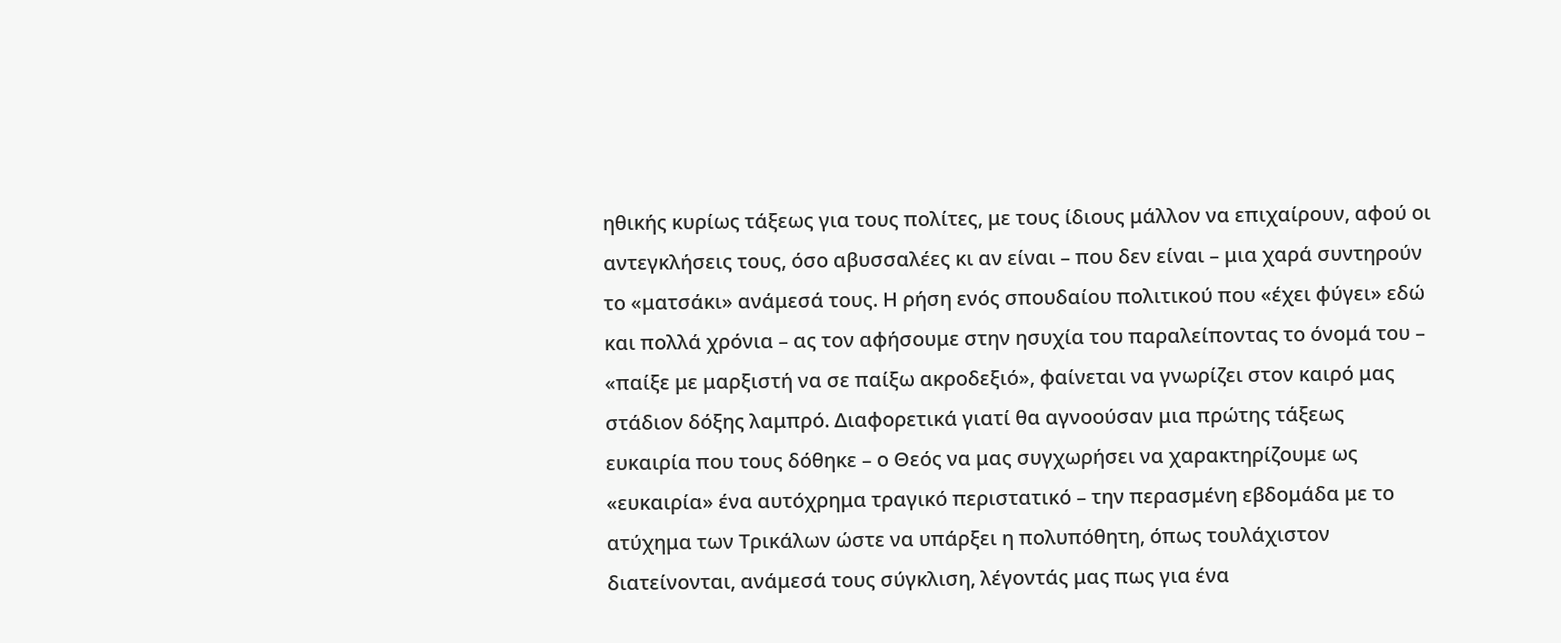ηθικής κυρίως τάξεως για τους πολίτες, με τους ίδιους μάλλον να επιχαίρουν, αφού οι αντεγκλήσεις τους, όσο αβυσσαλέες κι αν είναι – που δεν είναι – μια χαρά συντηρούν το «ματσάκι» ανάμεσά τους. Η ρήση ενός σπουδαίου πολιτικού που «έχει φύγει» εδώ και πολλά χρόνια – ας τον αφήσουμε στην ησυχία του παραλείποντας το όνομά του – «παίξε με μαρξιστή να σε παίξω ακροδεξιό», φαίνεται να γνωρίζει στον καιρό μας στάδιον δόξης λαμπρό. Διαφορετικά γιατί θα αγνοούσαν μια πρώτης τάξεως ευκαιρία που τους δόθηκε – ο Θεός να μας συγχωρήσει να χαρακτηρίζουμε ως «ευκαιρία» ένα αυτόχρημα τραγικό περιστατικό – την περασμένη εβδομάδα με το ατύχημα των Τρικάλων ώστε να υπάρξει η πολυπόθητη, όπως τουλάχιστον διατείνονται, ανάμεσά τους σύγκλιση, λέγοντάς μας πως για ένα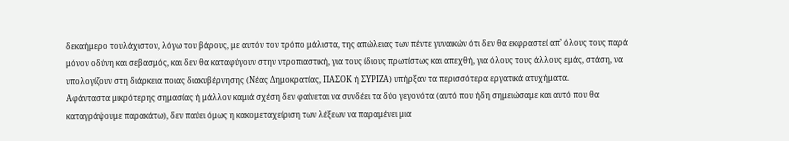δεκαήμερο τουλάχιστον, λόγω του βάρους, με αυτόν τον τρόπο μάλιστα, της απώλειας των πέντε γυναικών ότι δεν θα εκφραστεί απ’ όλους τους παρά μόνον οδύνη και σεβασμός, και δεν θα καταφύγουν στην ντροπιαστική, για τους ίδιους πρωτίστως και απεχθή, για όλους τους άλλους εμάς, στάση, να υπολογίζουν στη διάρκεια ποιας διακυβέρνησης (Νέας Δημοκρατίας, ΠΑΣΟΚ ή ΣΥΡΙΖΑ) υπήρξαν τα περισσότερα εργατικά ατυχήματα.
Αφάνταστα μικρότερης σημασίας ή μάλλον καμιά σχέση δεν φαίνεται να συνδέει τα δύο γεγονότα (αυτό που ήδη σημειώσαμε και αυτό που θα καταγράψουμε παρακάτω), δεν παύει όμως η κακομεταχείριση των λέξεων να παραμένει μια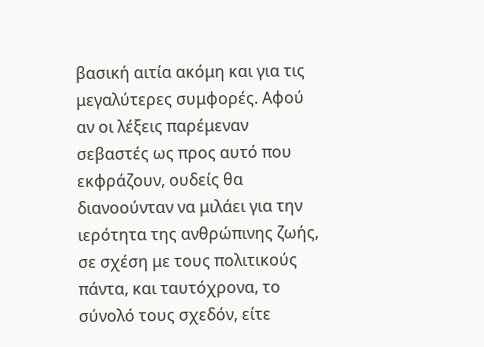βασική αιτία ακόμη και για τις μεγαλύτερες συμφορές. Αφού αν οι λέξεις παρέμεναν σεβαστές ως προς αυτό που εκφράζουν, ουδείς θα διανοούνταν να μιλάει για την ιερότητα της ανθρώπινης ζωής, σε σχέση με τους πολιτικούς πάντα, και ταυτόχρονα, το σύνολό τους σχεδόν, είτε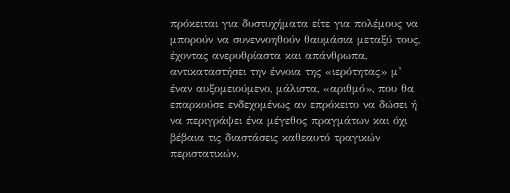πρόκειται για δυστυχήματα είτε για πολέμους να μπορούν να συνεννοηθούν θαυμάσια μεταξύ τους, έχοντας ανερυθρίαστα και απάνθρωπα, αντικαταστήσει την έννοια της «ιερότητας» μ’ έναν αυξομειούμενο, μάλιστα, «αριθμό», που θα επαρκούσε ενδεχομένως αν επρόκειτο να δώσει ή να περιγράψει ένα μέγεθος πραγμάτων και όχι βέβαια τις διαστάσεις καθεαυτό τραγικών περιστατικών.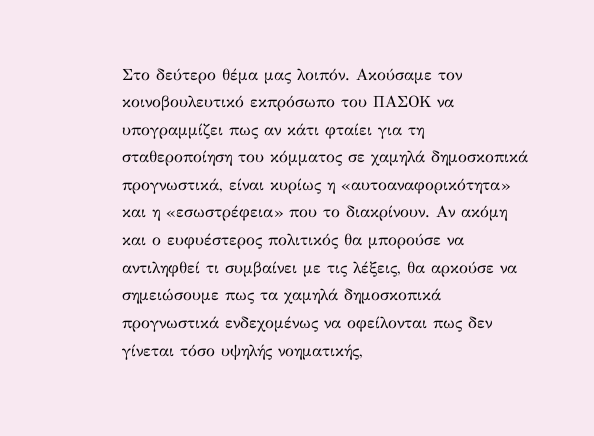Στο δεύτερο θέμα μας λοιπόν. Ακούσαμε τον κοινοβουλευτικό εκπρόσωπο του ΠΑΣΟΚ να υπογραμμίζει πως αν κάτι φταίει για τη σταθεροποίηση του κόμματος σε χαμηλά δημοσκοπικά προγνωστικά, είναι κυρίως η «αυτοαναφορικότητα» και η «εσωστρέφεια» που το διακρίνουν. Αν ακόμη και ο ευφυέστερος πολιτικός θα μπορούσε να αντιληφθεί τι συμβαίνει με τις λέξεις, θα αρκούσε να σημειώσουμε πως τα χαμηλά δημοσκοπικά προγνωστικά ενδεχομένως να οφείλονται πως δεν γίνεται τόσο υψηλής νοηματικής,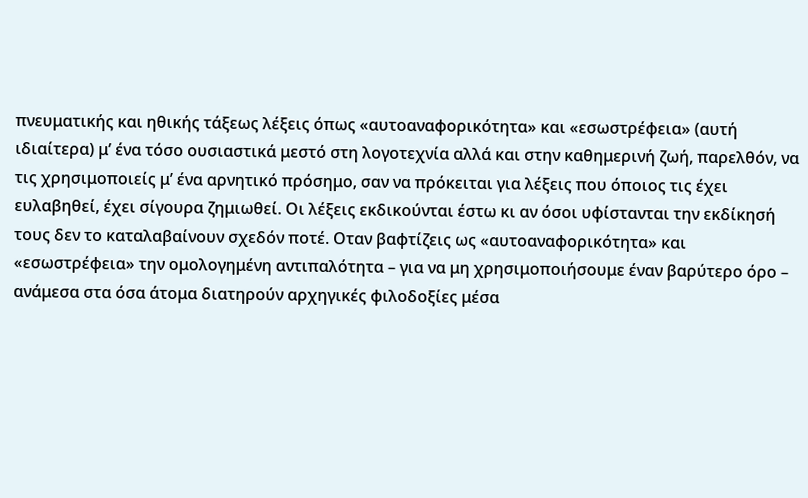πνευματικής και ηθικής τάξεως λέξεις όπως «αυτοαναφορικότητα» και «εσωστρέφεια» (αυτή ιδιαίτερα) μ’ ένα τόσο ουσιαστικά μεστό στη λογοτεχνία αλλά και στην καθημερινή ζωή, παρελθόν, να τις χρησιμοποιείς μ’ ένα αρνητικό πρόσημο, σαν να πρόκειται για λέξεις που όποιος τις έχει ευλαβηθεί, έχει σίγουρα ζημιωθεί. Οι λέξεις εκδικούνται έστω κι αν όσοι υφίστανται την εκδίκησή τους δεν το καταλαβαίνουν σχεδόν ποτέ. Οταν βαφτίζεις ως «αυτοαναφορικότητα» και «εσωστρέφεια» την ομολογημένη αντιπαλότητα – για να μη χρησιμοποιήσουμε έναν βαρύτερο όρο – ανάμεσα στα όσα άτομα διατηρούν αρχηγικές φιλοδοξίες μέσα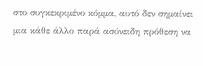στο συγκεκριμένο κόμμα, αυτό δεν σημαίνει μια κάθε άλλο παρά ασύνειδη πρόθεση να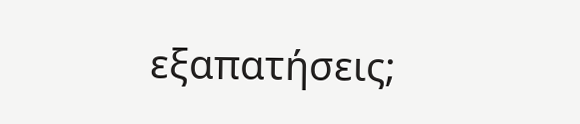εξαπατήσεις;